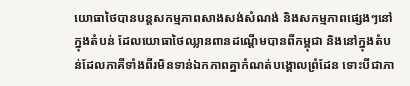យោធាថៃបានបន្តសកម្មភាពសាងសង់សំណង់ និងសកម្មភាពផ្សេងៗនៅក្នុងតំបន់ ដែលយោធាថៃឈ្លានពានដណ្ដើមបានពីកម្ពុជា និងនៅក្នុងតំបន់ដែលភាគីទាំងពីរមិនទាន់ឯកភាពគ្នាកំណត់បង្គោលព្រំដែន ទោះបីជាភា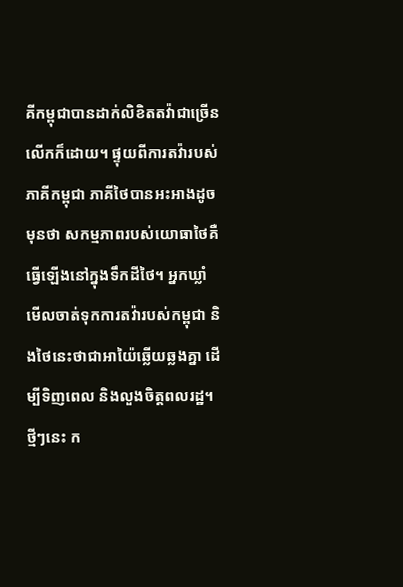គីកម្ពុជាបានដាក់លិខិតតវ៉ាជាច្រើនលើកក៏ដោយ។ ផ្ទុយពីការតវ៉ារបស់ភាគីកម្ពុជា ភាគីថៃបានអះអាងដូចមុនថា សកម្មភាពរបស់យោធាថៃគឺធ្វើឡើងនៅក្នុងទឹកដីថៃ។ អ្នកឃ្លាំមើលចាត់ទុកការតវ៉ារបស់កម្ពុជា និងថៃនេះថាជាអាយ៉ៃឆ្លើយឆ្លងគ្នា ដើម្បីទិញពេល និងលួងចិត្តពលរដ្ឋ។
ថ្មីៗនេះ ក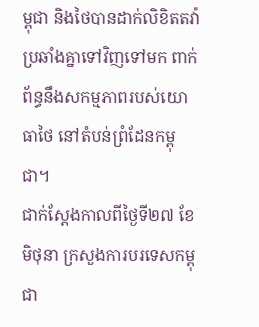ម្ពុជា និងថៃបានដាក់លិខិតតវ៉ាប្រឆាំងគ្នាទៅវិញទៅមក ពាក់ព័ន្ធនឹងសកម្មភាពរបស់យោធាថៃ នៅតំបន់ព្រំដែនកម្ពុជា។
ជាក់ស្ដែងកាលពីថ្ងៃទី២៧ ខែមិថុនា ក្រសួងការបរទេសកម្ពុជា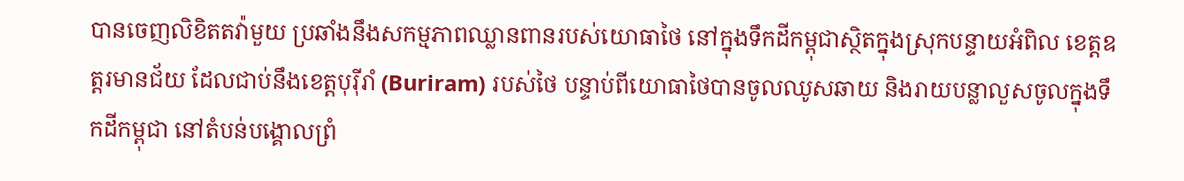បានចេញលិខិតតវ៉ាមួយ ប្រឆាំងនឹងសកម្មភាពឈ្លានពានរបស់យោធាថៃ នៅក្នុងទឹកដីកម្ពុជាស្ថិតក្នុងស្រុកបន្ទាយអំពិល ខេត្តឧត្តរមានជ័យ ដែលជាប់នឹងខេត្តបុរ៉ីរាំ (Buriram) របស់ថៃ បន្ទាប់ពីយោធាថៃបានចូលឈូសឆាយ និងរាយបន្លាលួសចូលក្នុងទឹកដីកម្ពុជា នៅតំបន់បង្គោលព្រំ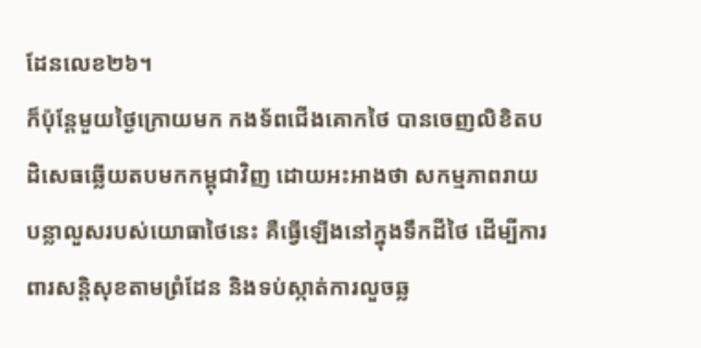ដែនលេខ២៦។
ក៏ប៉ុន្តែមួយថ្ងៃក្រោយមក កងទ័ពជើងគោកថៃ បានចេញលិខិតបដិសេធឆ្លើយតបមកកម្ពុជាវិញ ដោយអះអាងថា សកម្មភាពរាយបន្លាលួសរបស់យោធាថៃនេះ គឺធ្វើឡើងនៅក្នុងទឹកដីថៃ ដើម្បីការពារសន្តិសុខតាមព្រំដែន និងទប់ស្កាត់ការលួចឆ្ល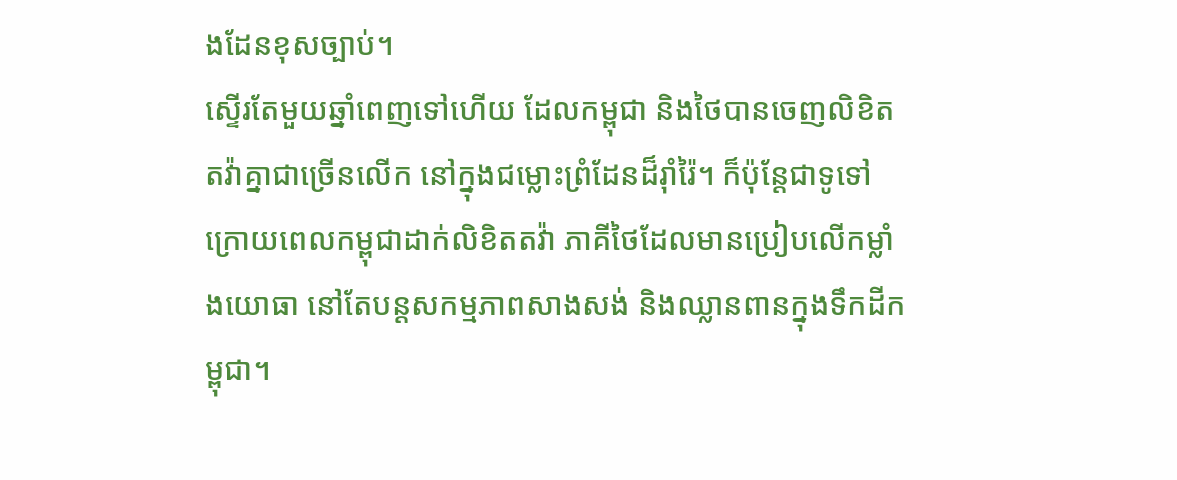ងដែនខុសច្បាប់។
ស្ទើរតែមួយឆ្នាំពេញទៅហើយ ដែលកម្ពុជា និងថៃបានចេញលិខិតតវ៉ាគ្នាជាច្រើនលើក នៅក្នុងជម្លោះព្រំដែនដ៏រ៉ាំរ៉ៃ។ ក៏ប៉ុន្តែជាទូទៅក្រោយពេលកម្ពុជាដាក់លិខិតតវ៉ា ភាគីថៃដែលមានប្រៀបលើកម្លាំងយោធា នៅតែបន្តសកម្មភាពសាងសង់ និងឈ្លានពានក្នុងទឹកដីកម្ពុជា។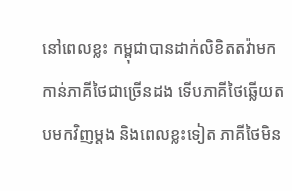នៅពេលខ្លះ កម្ពុជាបានដាក់លិខិតតវ៉ាមកកាន់ភាគីថៃជាច្រើនដង ទើបភាគីថៃឆ្លើយតបមកវិញម្ដង និងពេលខ្លះទៀត ភាគីថៃមិន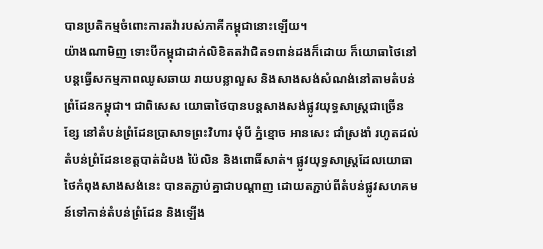បានប្រតិកម្មចំពោះការតវ៉ារបស់ភាគីកម្ពុជានោះឡើយ។
យ៉ាងណាមិញ ទោះបីកម្ពុជាដាក់លិខិតតវ៉ាជិត១ពាន់ដងក៏ដោយ ក៏យោធាថៃនៅបន្តធ្វើសកម្មភាពឈូសឆាយ រាយបន្លាលួស និងសាងសង់សំណង់នៅតាមតំបន់ព្រំដែនកម្ពុជា។ ជាពិសេស យោធាថៃបានបន្តសាងសង់ផ្លូវយុទ្ធសាស្ត្រជាច្រើនខ្សែ នៅតំបន់ព្រំដែនប្រាសាទព្រះវិហារ មុំបី ភ្នំខ្មោច អានសេះ ជាំស្រងាំ រហូតដល់តំបន់ព្រំដែនខេត្តបាត់ដំបង ប៉ៃលិន និងពោធិ៍សាត់។ ផ្លូវយុទ្ធសាស្ត្រដែលយោធាថៃកំពុងសាងសង់នេះ បានតភ្ជាប់គ្នាជាបណ្ដាញ ដោយតភ្ជាប់ពីតំបន់ផ្លូវសហគមន៍ទៅកាន់តំបន់ព្រំដែន និងឡើង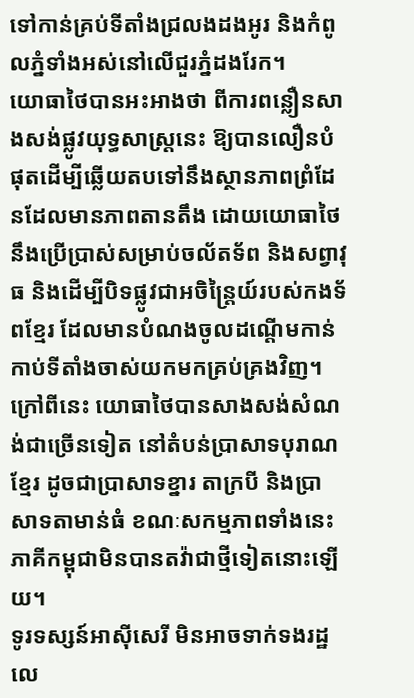ទៅកាន់គ្រប់ទីតាំងជ្រលងដងអូរ និងកំពូលភ្នំទាំងអស់នៅលើជួរភ្នំដងរែក។
យោធាថៃបានអះអាងថា ពីការពន្លឿនសាងសង់ផ្លូវយុទ្ធសាស្ត្រនេះ ឱ្យបានលឿនបំផុតដើម្បីឆ្លើយតបទៅនឹងស្ថានភាពព្រំដែនដែលមានភាពតានតឹង ដោយយោធាថៃនឹងប្រើប្រាស់សម្រាប់ចល័តទ័ព និងសព្វាវុធ និងដើម្បីបិទផ្លូវជាអចិន្ត្រៃយ៍របស់កងទ័ពខ្មែរ ដែលមានបំណងចូលដណ្ដើមកាន់កាប់ទីតាំងចាស់យកមកគ្រប់គ្រងវិញ។
ក្រៅពីនេះ យោធាថៃបានសាងសង់សំណង់ជាច្រើនទៀត នៅតំបន់ប្រាសាទបុរាណខ្មែរ ដូចជាប្រាសាទខ្នារ តាក្របី និងប្រាសាទតាមាន់ធំ ខណៈសកម្មភាពទាំងនេះ ភាគីកម្ពុជាមិនបានតវ៉ាជាថ្មីទៀតនោះឡើយ។
ទូរទស្សន៍អាស៊ីសេរី មិនអាចទាក់ទងរដ្ឋលេ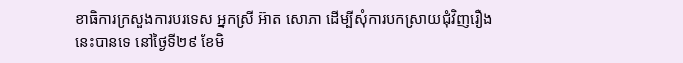ខាធិការក្រសួងការបរទេស អ្នកស្រី អ៊ាត សោភា ដើម្បីសុំការបកស្រាយជុំវិញរឿងនេះបានទេ នៅថ្ងៃទី២៩ ខែមិ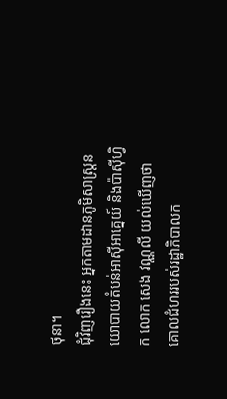ថុនា។
ជុំវិញរឿងនេះ អ្នកតាមដានភូមិសាស្ត្រនយោបាយតំបន់អាស៊ីអាគ្នេយ៍ និងប៉ាស៊ីហ្វិក លោក សេង វណ្ណលី យល់ឃើញថា គោលជំហររបស់រដ្ឋាភិបាលក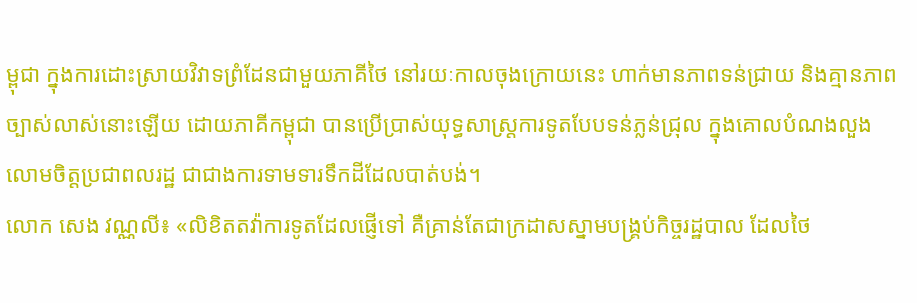ម្ពុជា ក្នុងការដោះស្រាយវិវាទព្រំដែនជាមួយភាគីថៃ នៅរយៈកាលចុងក្រោយនេះ ហាក់មានភាពទន់ជ្រាយ និងគ្មានភាពច្បាស់លាស់នោះឡើយ ដោយភាគីកម្ពុជា បានប្រើប្រាស់យុទ្ធសាស្ត្រការទូតបែបទន់ភ្លន់ជ្រុល ក្នុងគោលបំណងលួងលោមចិត្តប្រជាពលរដ្ឋ ជាជាងការទាមទារទឹកដីដែលបាត់បង់។
លោក សេង វណ្ណលី៖ «លិខិតតវ៉ាការទូតដែលផ្ញើទៅ គឺគ្រាន់តែជាក្រដាសស្នាមបង្គ្រប់កិច្ចរដ្ឋបាល ដែលថៃ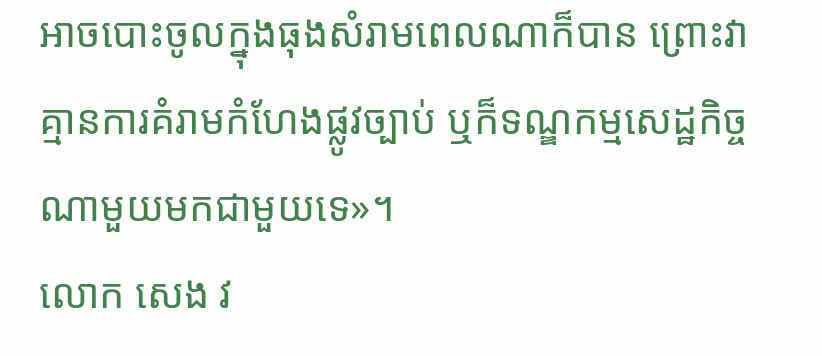អាចបោះចូលក្នុងធុងសំរាមពេលណាក៏បាន ព្រោះវាគ្មានការគំរាមកំហែងផ្លូវច្បាប់ ឬក៏ទណ្ឌកម្មសេដ្ឋកិច្ចណាមួយមកជាមួយទេ»។
លោក សេង វ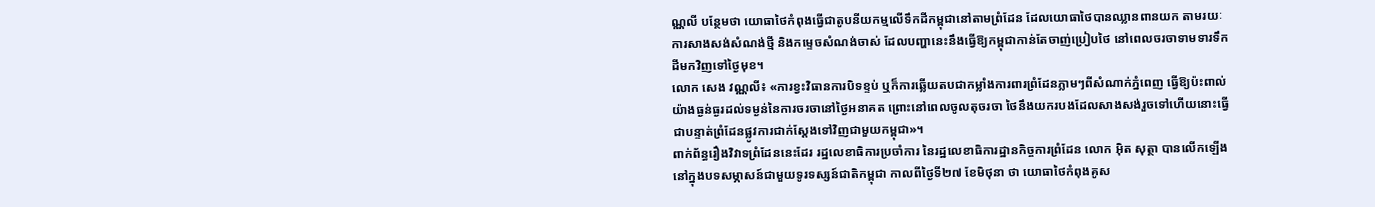ណ្ណលី បន្ថែមថា យោធាថៃកំពុងធ្វើជាតូបនីយកម្មលើទឹកដីកម្ពុជានៅតាមព្រំដែន ដែលយោធាថៃបានឈ្លានពានយក តាមរយៈការសាងសង់សំណង់ថ្មី និងកម្ទេចសំណង់ចាស់ ដែលបញ្ហានេះនឹងធ្វើឱ្យកម្ពុជាកាន់តែចាញ់ប្រៀបថៃ នៅពេលចរចាទាមទារទឹកដីមកវិញទៅថ្ងៃមុខ។
លោក សេង វណ្ណលី៖ «ការខ្វះវិធានការបិទខ្ទប់ ឬក៏ការឆ្លើយតបជាកម្លាំងការពារព្រំដែនភ្លាមៗពីសំណាក់ភ្នំពេញ ធ្វើឱ្យប៉ះពាល់យ៉ាងធ្ងន់ធ្ងរដល់ទម្ងន់នៃការចរចានៅថ្ងៃអនាគត ព្រោះនៅពេលចូលតុចរចា ថៃនឹងយករបងដែលសាងសង់រួចទៅហើយនោះធ្វើជាបន្ទាត់ព្រំដែនផ្លូវការជាក់ស្ដែងទៅវិញជាមួយកម្ពុជា»។
ពាក់ព័ន្ធរឿងវិវាទព្រំដែននេះដែរ រដ្ឋលេខាធិការប្រចាំការ នៃរដ្ឋលេខាធិការដ្ឋានកិច្ចការព្រំដែន លោក អ៊ិត សុត្ថា បានលើកឡើងនៅក្នុងបទសម្ភាសន៍ជាមួយទូរទស្សន៍ជាតិកម្ពុជា កាលពីថ្ងៃទី២៧ ខែមិថុនា ថា យោធាថៃកំពុងគូស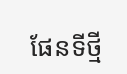ផែនទីថ្មី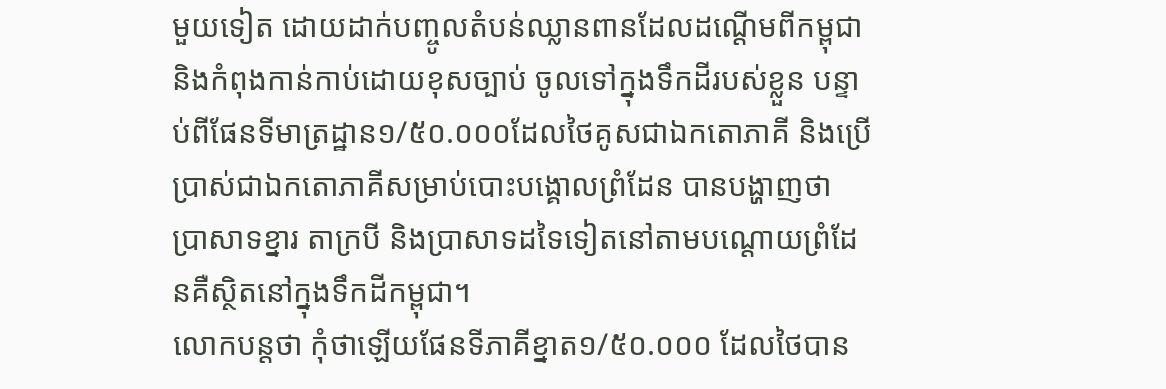មួយទៀត ដោយដាក់បញ្ចូលតំបន់ឈ្លានពានដែលដណ្ដើមពីកម្ពុជា និងកំពុងកាន់កាប់ដោយខុសច្បាប់ ចូលទៅក្នុងទឹកដីរបស់ខ្លួន បន្ទាប់ពីផែនទីមាត្រដ្ឋាន១/៥០.០០០ដែលថៃគូសជាឯកតោភាគី និងប្រើប្រាស់ជាឯកតោភាគីសម្រាប់បោះបង្គោលព្រំដែន បានបង្ហាញថា ប្រាសាទខ្នារ តាក្របី និងប្រាសាទដទៃទៀតនៅតាមបណ្ដោយព្រំដែនគឺស្ថិតនៅក្នុងទឹកដីកម្ពុជា។
លោកបន្តថា កុំថាឡើយផែនទីភាគីខ្នាត១/៥០.០០០ ដែលថៃបាន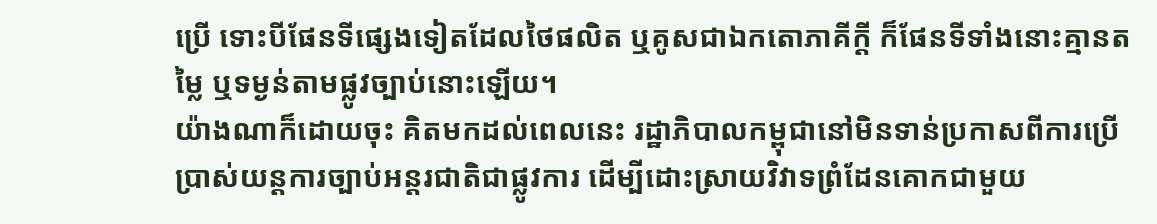ប្រើ ទោះបីផែនទីផ្សេងទៀតដែលថៃផលិត ឬគូសជាឯកតោភាគីក្ដី ក៏ផែនទីទាំងនោះគ្មានតម្លៃ ឬទម្ងន់តាមផ្លូវច្បាប់នោះឡើយ។
យ៉ាងណាក៏ដោយចុះ គិតមកដល់ពេលនេះ រដ្ឋាភិបាលកម្ពុជានៅមិនទាន់ប្រកាសពីការប្រើប្រាស់យន្តការច្បាប់អន្តរជាតិជាផ្លូវការ ដើម្បីដោះស្រាយវិវាទព្រំដែនគោកជាមួយ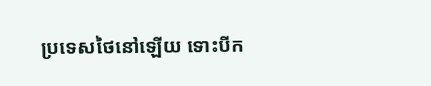ប្រទេសថៃនៅឡើយ ទោះបីក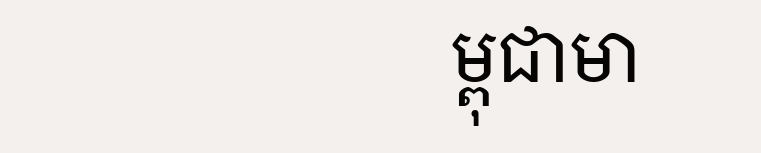ម្ពុជាមា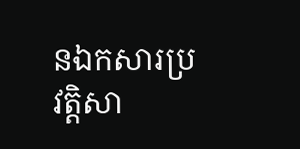នឯកសារប្រវត្តិសា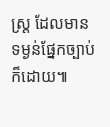ស្ត្រ ដែលមានទម្ងន់ផ្នែកច្បាប់ក៏ដោយ៕